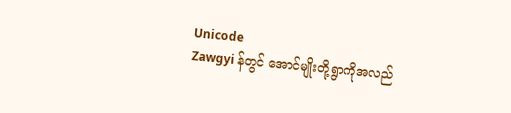Unicode
Zawgyi န်တွင် အောင်မျိုးတို့ရွာကိုအလည်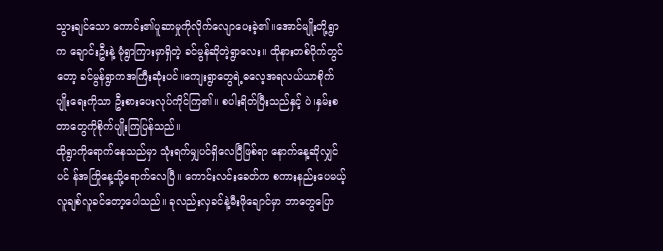သွားချင်သော ကောင်း၏ပူဆာမှုကိုလိုက်လျောပေးခဲ့၏။အောင်မျိုးတို့ရွာက ချောင်းဦးနဲ့ မုံရွာကြားမှာရှိတဲ့ ခင်မွန်ဆိုတဲ့ရွာလေး။ ထိုနားတစ်ဝိုက်တွင်တော့ ခင်မွန်ရွာကအကြီးဆုံးပင်။ကျေးရွာတွေရဲ့ဓလေ့အရလယ်ယာစိုက်ပျိုးရေးကိုသာ ဦးစားပေးလုပ်ကိုင်ကြ၏။ စပါးရိတ်ပြီးသည်နှင့် ပဲ၊နှမ်းစတာတွေကိုစိုက်ပျိုးကြပြန်သည်။
ထိုရွာကိုရောက်နေသည်မှာ သုံးရက်မျှပင်ရှိလေပြီဖြစ်ရာ နောက်နေ့ဆိုလျှင်ပင် န်အကြိုနေ့သို့ရောက်လေပြီ။ ကောင်းလင်းခေတ်က စကားနည်းပေမယ့် လူချစ်လူခင်တော့ပေါသည်။ ခုလည်းလှခင်နဲ့မီးဖိုချောင်မှာ ဘာတွေပြော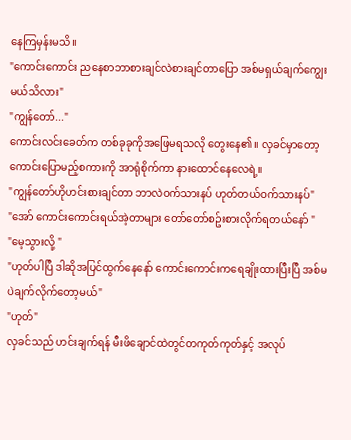နေကြမှန်းမသိ။
"ကောင်းကောင်း ညနေစာဘာစားချင်လဲစားချင်တာပြော အစ်မရှယ်ချက်ကျွေးမယ်သိလား"
"ကျွန်တော်..."
ကောင်းလင်းခေတ်က တစ်ခုခုကိုအဖြေမရသလို တွေးနေ၏။ လှခင်မှာတော့ ကောင်းပြောမည့်စကားကို အာရုံစိုက်ကာ နားထောင်နေလေရဲ့။
"ကျွန်တော်ဟိုဟင်းစားချင်တာ ဘာလဲဝက်သားနပ် ဟုတ်တယ်ဝက်သားနပ်"
"အော် ကောင်းကောင်းရယ်အဲ့တာများ တော်တော်စဥ်းစားလိုက်ရတယ်နော် "
"မေ့သွားလို့ "
"ဟုတ်ပါပြီ ဒါဆိုအပြင်ထွက်နေနော် ကောင်းကောင်းကရေချိုးထားပြီးပြီ အစ်မပဲချက်လိုက်တော့မယ်"
"ဟုတ်"
လှခင်သည် ဟင်းချက်ရန် မီးဖိချောင်ထဲတွင်တကုတ်ကုတ်နှင့် အလုပ်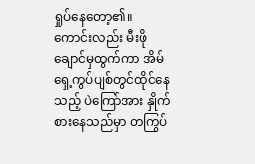ရှုပ်နေတော့၏။ ကောင်းလည်း မီးဖိုချောင်မှထွက်ကာ အိမ်ရှေ့ကွပ်ပျစ်တွင်ထိုင်နေသည့် ပဲကြော်အား နှိုက်စားနေသည်မှာ တကြွပ်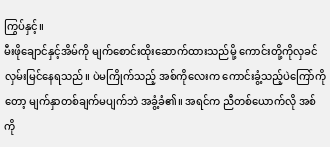ကြွပ်နှင့်။
မီးဖိုချောင်နှင့်အိမ်ကို မျက်စောင်းထိုးဆောက်ထားသည်မို့ ကောင်းတို့ကိုလှခင်လှမ်းမြင်နေရသည်။ ပဲမကြိုက်သည့် အစ်ကိုလေးက ကောင်းခွံ့သည့်ပဲကြော်ကိုတော့ မျက်နှာတစ်ချက်မပျက်ဘဲ အခွံ့ခံ၏။ အရင်က ညီတစ်ယောက်လို အစ်ကို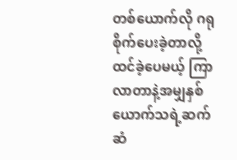တစ်ယောက်လို ဂရုစိုက်ပေးခဲ့တာလို့ ထင်ခဲ့ပေမယ့် ကြာလာတာနဲ့အမျှနှစ်ယောက်သရဲ့ဆက်ဆံ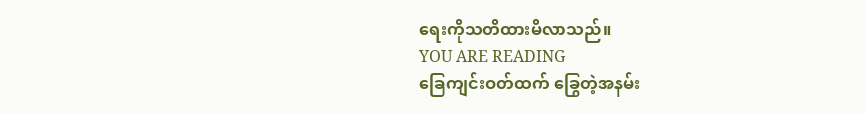ရေးကိုသတိထားမိလာသည်။
YOU ARE READING
ခြေကျင်းဝတ်ထက် ခြွေတဲ့အနမ်း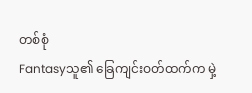တစ်စုံ
Fantasyသူ၏ ခြေကျင်းဝတ်ထက်က မှဲ့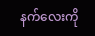နက်လေးကို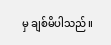မှ ချစ်မိပါသည်။